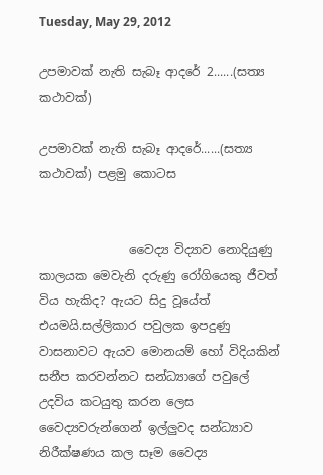Tuesday, May 29, 2012

උපමාවක් නැති සැබෑ ආදරේ 2......(සත්‍ය කථාවක්)

උපමාවක් නැති සැබෑ ආදරේ......(සත්‍ය කථාවක්) පළමු කොටස


               වෛද්‍ය විද්‍යාව නොදියුණු කාලයක මෙවැනි දරුණු රෝගියෙකු ජීවත් විය හැකිද? ඇයට සිදු වූයේත් එයමයි.සල්ලිකාර පවුලක ඉපදුණු වාසනාවට ඇයව මොනයම් හෝ විදියකින් සනීප කරවන්නට සන්ධ්‍යාගේ පවුලේ උදවිය කටයුතු කරන ලෙස වෛද්‍යවරුන්ගෙන් ඉල්ලුවද සන්ධ්‍යාව නිරීක්ෂණය කල සෑම වෛද්‍ය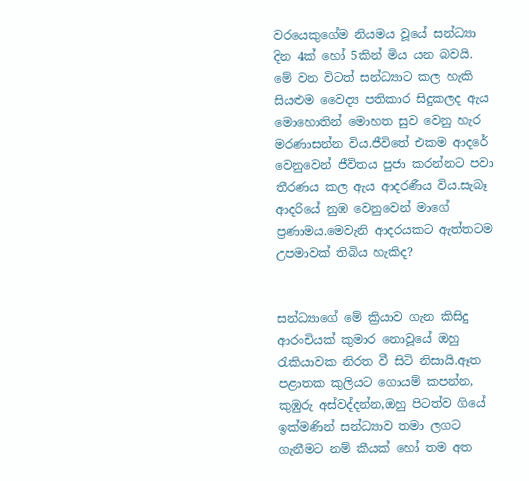වරයෙකුගේම නියමය වූයේ සන්ධ්‍යා දින 4ක් හෝ 5කින් මිය යන බවයි. මේ වන විටත් සන්ධ්‍යාට කල හැකි සියළුම වෛද්‍ය පතිකාර සිදුකලද ඇය මොහොතින් මොහත සුව වෙනු හැර මරණාසන්න විය.ජීවිතේ එකම ආදරේ වෙනුවෙන් ජීවිතය පුජා කරන්නට පවා තීරණය කල ඇය ආදරණීය විය.සැබෑ ආදරියේ නුඹ වෙනුවෙන් මාගේ ප්‍රණාමය.මෙවැනි ආදරයකට ඇත්තටම උපමාවක් තිබිය හැකිද?


සන්ධ්‍යාගේ මේ ක්‍රියාව ගැන කිසිදු ආරංචියක් කුමාර නොවූයේ ඔහු රැකියාවක නිරත වී සිටි නිසායි.ඈත පළාතක කුලියට ගොයම් කපන්න, කුඹුරු අස්වද්දන්න,ඔහු පිටත්ව ගියේ ඉක්මණින් සන්ධ්‍යාව තමා ලගට ගැනීමට නම් කීයක් හෝ තම අත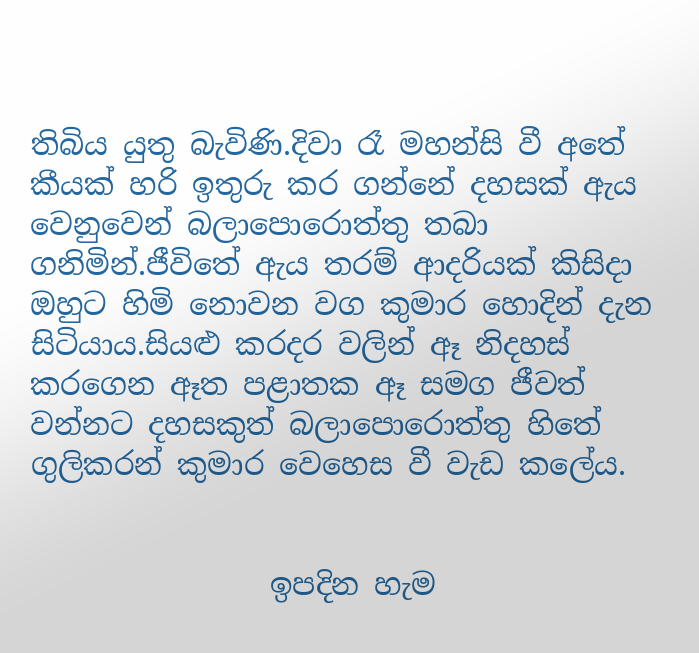තිබිය යුතු බැවිණි.දිවා රෑ මහන්සි වී අතේ කීයක් හරි ඉතුරු කර ගන්නේ දහසක් ඇය වෙනුවෙන් බලාපොරොත්තු තබා ගනිමින්.ජීවිතේ ඇය තරම් ආදරියක් කිසිදා ඔහුට හිමි නොවන වග කුමාර හොදින් දැන සිටියාය.සියළු කරදර වලින් ඈ නිදහස් කරගෙන ඈත පළාතක ඈ සමග ජීවත් වන්නට දහසකුත් බලාපොරොත්තු හිතේ ගුලිකරන් කුමාර වෙහෙස වී වැඩ කලේය.


                ඉපදින හැම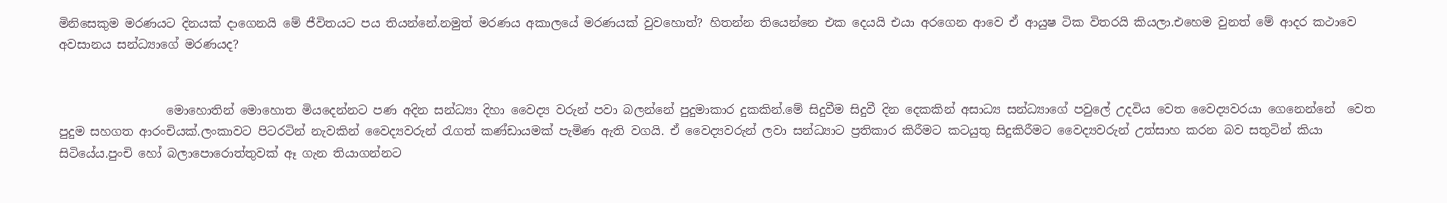මිනිසෙකුම මරණයට දිනයක් දාගෙනයි මේ ජීවිතයට පය තියන්නේ.නමුත් මරණය අකාලයේ මරණයක් වුවහොත්? හිතන්න තියෙන්නෙ එක දෙයයි එයා අරගෙන ආවෙ ඒ ආයුෂ ටික විතරයි කියලා.එහෙම වුනත් මේ ආදර කථාවෙ අවසානය සන්ධ්‍යාගේ මරණයද?


                  මොහොතින් මොහොත මියදෙන්නට පණ අදින සන්ධ්‍යා දිහා වෛද්‍ය වරුන් පවා බලන්නේ පුදුමාකාර දුකකින්.මේ සිදුවීම සිදුවී දින දෙකකින් අසාධ්‍ය සන්ධ්‍යාගේ පවුලේ උදවිය වෙත වෛද්‍යවරයා ගෙනෙන්නේ  වෙත පුදුම සහගත ආරංචියක්.ලංකාවට පිටරටින් නැවකින් වෛද්‍යවරුන් රැගත් කණ්ඩායමක් පැමිණ ඇති වගයි. ඒ වෛද්‍යවරුන් ලවා සන්ධ්‍යාට ප්‍රතිකාර කිරීමට කටයුතු සිදුකිරීමට වෛද්‍යවරුන් උත්සාහ කරන බව සතුටින් කියා සිටියේය.පුංචි හෝ බලාපොරොත්තුවක් ඈ ගැන තියාගන්නට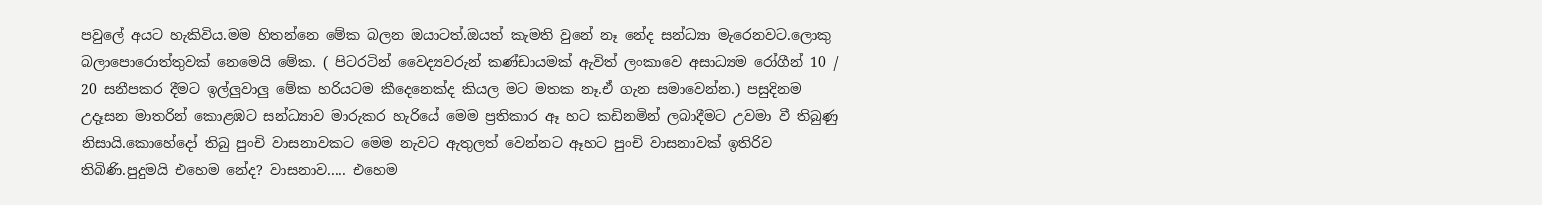පවුලේ අයට හැකිවිය.මම හිතන්නෙ මේක බලන ඔයාටත්.ඔයත් කැමති වුනේ නෑ නේද සන්ධ්‍යා මැරෙනවට.ලොකු බලාපොරොත්තුවක් නෙමෙයි මේක. ( පිටරටින් වෛද්‍යවරුන් කණ්ඩායමක් ඇවිත් ලංකාවෙ අසාධ්‍යම රෝගීන් 10 / 20 සනීපකර දීමට ඉල්ලුවාලු මේක හරියටම කීදෙනෙක්ද කියල මට මතක නෑ.ඒ ගැන සමාවෙන්න.) පසුදිනම උදෑසන මාතරින් කොළඹට සන්ධ්‍යාව මාරුකර හැරියේ මෙම ප්‍රතිකාර ඈ හට කඩිනමින් ලබාදීමට උවමා වී තිබුණු නිසායි.කොහේදෝ තිබු පුංචි වාසනාවකට මෙම නැවට ඇතුලත් වෙන්නට ඈහට පුංචි වාසනාවක් ඉතිරිව තිබිණි.පුදුමයි එහෙම නේද? වාසනාව..... එහෙම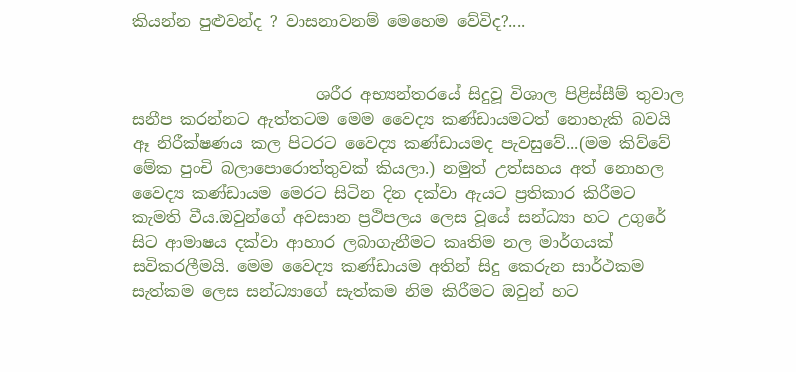කියන්න පුළුවන්ද ? වාසනාවනම් මෙහෙම වේවිද?....


                       ශරීර අභ්‍යන්තරයේ සිදුවූ විශාල පිළිස්සීම් තුවාල සනීප කරන්නට ඇත්තටම මෙම වෛද්‍ය කණ්ඩායමටත් නොහැකි බවයි ඈ නිරීක්ෂණය කල පිටරට වෛද්‍ය කණ්ඩායමද පැවසුවේ...(මම කිව්වේ මේක පුංචි බලාපොරොත්තුවක් කියලා.) නමුත් උත්සහය අත් නොහල වෛද්‍ය කණ්ඩායම මෙරට සිටින දින දක්වා ඇයට ප්‍රතිකාර කිරීමට කැමති වීය.ඔවුන්ගේ අවසාන ප්‍රථිපලය ලෙස වූයේ සන්ධ්‍යා හට උගුරේ සිට ආමාෂය දක්වා ආහාර ලබාගැනීමට කෘතිම නල මාර්ගයක් සවිකරලීමයි. මෙම වෛද්‍ය කණ්ඩායම අතින් සිදු කෙරුන සාර්ථකම සැත්කම ලෙස සන්ධ්‍යාගේ සැත්කම නිම කිරීමට ඔවුන් හට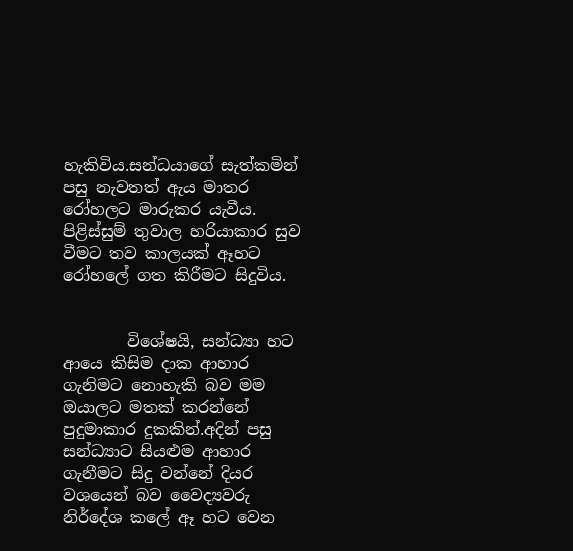හැකිවිය.සන්ධයාගේ සැත්කමින් පසු නැවතත් ඇය මාතර රෝහලට මාරුකර යැවීය. පිළිස්සුම් තුවාල හරියාකාර සුව වීමට තව කාලයක් ඈහට රෝහලේ ගත කිරීමට සිදුවිය.


        විශේෂයි, සන්ධ්‍යා හට ආයෙ කිසිම දාක ආහාර ගැනිමට නොහැකි බව මම ඔයාලට මතක් කරන්නේ පුදුමාකාර දුකකින්.අදින් පසු සන්ධ්‍යාට සියළුම ආහාර ගැනීමට සිදු වන්නේ දියර වශයෙන් බව වෛද්‍යවරු නිර්දේශ කලේ ඈ හට වෙන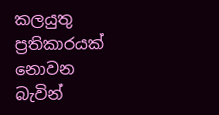කලයුතු ප්‍රතිකාරයක් නොවන බැවින්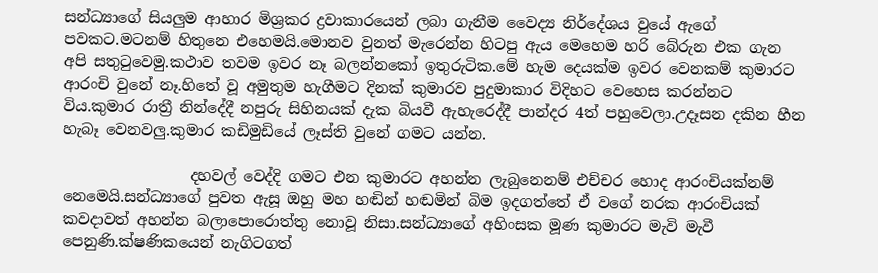සන්ධ්‍යාගේ සියලුම ආහාර මිශ්‍රකර ද්‍රවාකාරයෙන් ලබා ගැනීම වෛද්‍ය නිර්දේශය වුයේ ඇගේ පවකට.මටනම් හිතුනෙ එහෙමයි.මොනව වුනත් මැරෙන්න හිටපු ඇය මෙහෙම හරි බේරුන එක ගැන අපි සතුටුවෙමු.කථාව තවම ඉවර නෑ බලන්නකෝ ඉතුරුටික.මේ හැම දෙයක්ම ඉවර වෙනකම් කුමාරට ආරංචි වුනේ නෑ.හිතේ වූ අමුතුම හැගීමට දිනක් කුමාරව පුදුමාකාර විදිහට වෙහෙස කරන්නට විය.කුමාර රාත්‍රී නින්දේදී නපුරු සිහිනයක් දැක බියවී ඇහැරෙද්දී පාන්දර 4ත් පහුවෙලා.උදෑසන දකින හීන හැබෑ වෙනවලු.කුමාර කඩිමුඩියේ ලෑස්ති වුනේ ගමට යන්න.

                 දහවල් වෙද්දි ගමට එන කුමාරට අහන්න ලැබුනෙනම් එච්චර හොද ආරංචියක්නම් නෙමෙයි.සන්ධ්‍යාගේ පුවත ඇසූ ඔහු මහ හඬින් හඬමින් බිම ඉදගත්තේ ඒ වගේ නරක ආරංචියක් කවදාවත් අහන්න බලාපොරොත්තු නොවූ නිසා.සන්ධ්‍යාගේ අහිංසක මූණ කුමාරට මැවි මැවී පෙනුණි.ක්ෂණිකයෙන් නැගිටගත්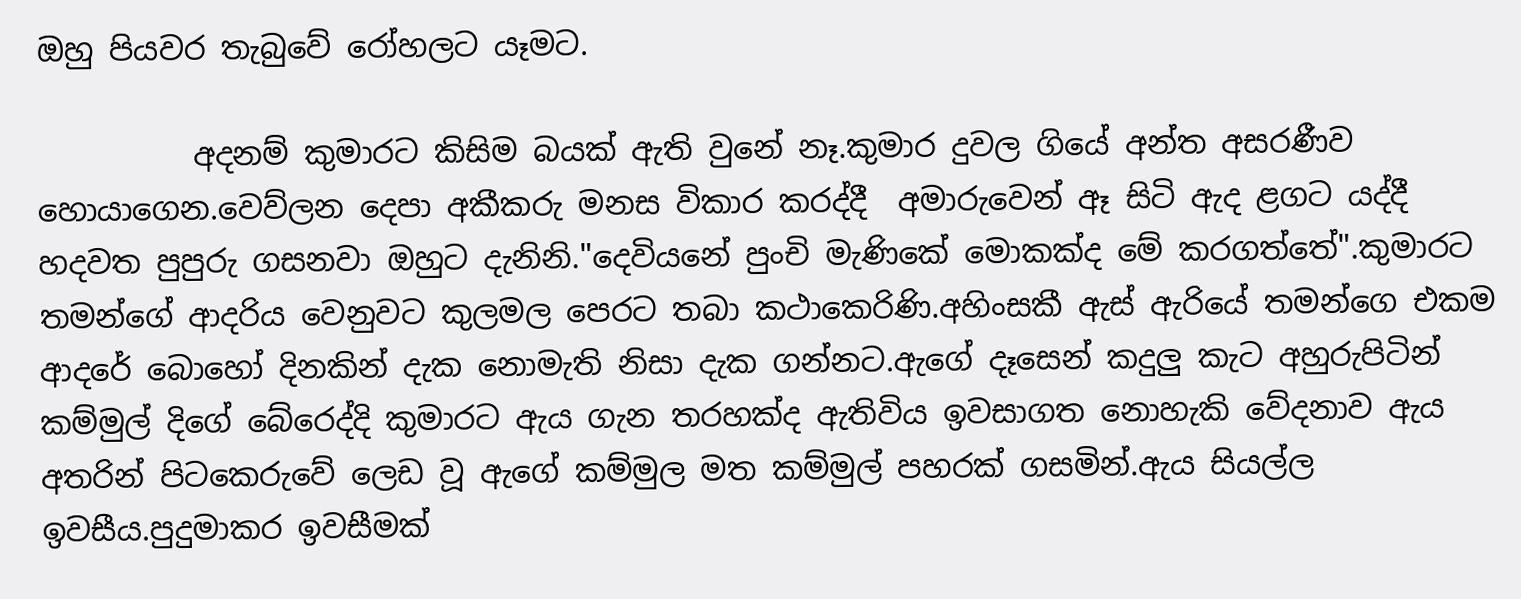ඔහු පියවර තැබුවේ රෝහලට යෑමට.

          අදනම් කුමාරට කිසිම බයක් ඇති වුනේ නෑ.කුමාර දුවල ගියේ අන්ත අසරණීව හොයාගෙන.වෙව්ලන දෙපා අකීකරු මනස විකාර කරද්දී  අමාරුවෙන් ඈ සිටි ඇද ළගට යද්දී හදවත පුපුරු ගසනවා ඔහුට දැනිනි."දෙවියනේ පුංචි මැණිකේ මොකක්ද මේ කරගත්තේ".කුමාරට තමන්ගේ ආදරිය වෙනුවට කුලමල පෙරට තබා කථාකෙරිණි.අහිංසකී ඇස් ඇරියේ තමන්ගෙ එකම ආදරේ බොහෝ දිනකින් දැක නොමැති නිසා දැක ගන්නට.ඇගේ දෑසෙන් කදුලු කැට අහුරුපිටින් කම්මුල් දිගේ බේරෙද්දි කුමාරට ඇය ගැන තරහක්ද ඇතිවිය ඉවසාගත නොහැකි වේදනාව ඇය අතරින් පිටකෙරුවේ ලෙඩ වූ ඇගේ කම්මුල මත කම්මුල් පහරක් ගසමින්.ඇය සියල්ල ඉවසීය.පුදුමාකර ඉවසීමක්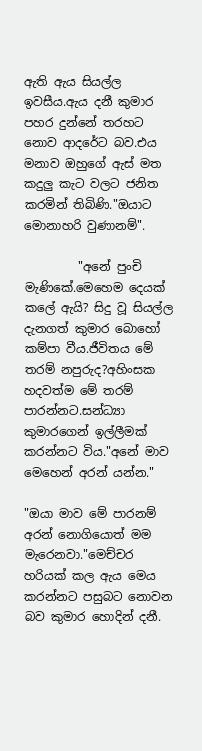ඇති ඇය සියල්ල ඉවසීය.ඇය දනී කුමාර පහර දුන්නේ තරහට නොව ආදරේට බව.එය මනාව ඔහුගේ ඇස් මත කදුලු කැට වලට ජනිත කරමින් තිබිණි."ඔයාට මොනාහරි වුණානම්".

         "අනේ පුංචි මැණිකේ.මෙහෙම දෙයක් කලේ ඇයි? සිදු වූ සියල්ල දැනගත් කුමාර බොහෝ කම්පා වීය.ජීවිතය මේ තරම් නපුරුද?අහිංසක හදවත්ම මේ තරම් පාරන්නට.සන්ධ්‍යා කුමාරගෙන් ඉල්ලීමක් කරන්නට විය."අනේ මාව මෙහෙන් අරන් යන්න."

"ඔයා මාව මේ පාරනම් අරන් නොගියොත් මම මැරෙනවා."මෙච්චර හරියක් කල ඇය මෙය කරන්නට පසුබට නොවන බව කුමාර හොදින් දනී.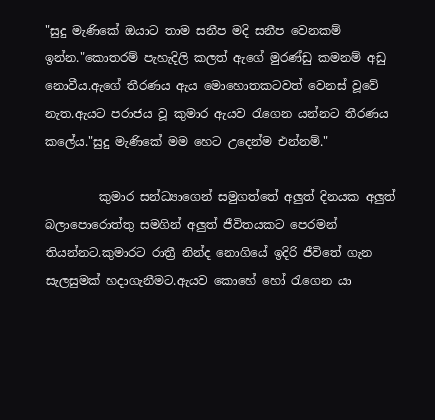"සුදු මැණිකේ ඔයාට තාම සනීප මදි සනීප වෙනකම් ඉන්න."කොතරම් පැහැදිලි කලත් ඇගේ මුරණ්ඩු කමනම් අඩු නොවීය.ඇගේ තීරණය ඇය මොහොතකටවත් වෙනස් වූවේ නැත.ඇයට පරාජය වූ කුමාර ඇයව රැගෙන යන්නට තීරණය කලේය."සුදු මැණිකේ මම හෙට උදෙන්ම එන්නම්."

         කුමාර සන්ධ්‍යාගෙන් සමුගත්තේ අලුත් දිනයක අලුත් බලාපොරොත්තු සමගින් අලුත් ජීවිතයකට පෙරමන් තියන්නට.කුමාරට රාත්‍රී නින්ද නොගියේ ඉදිරි ජීවිතේ ගැන සැලසුමක් හදාගැනීමට.ඇයව කොහේ හෝ රැගෙන යා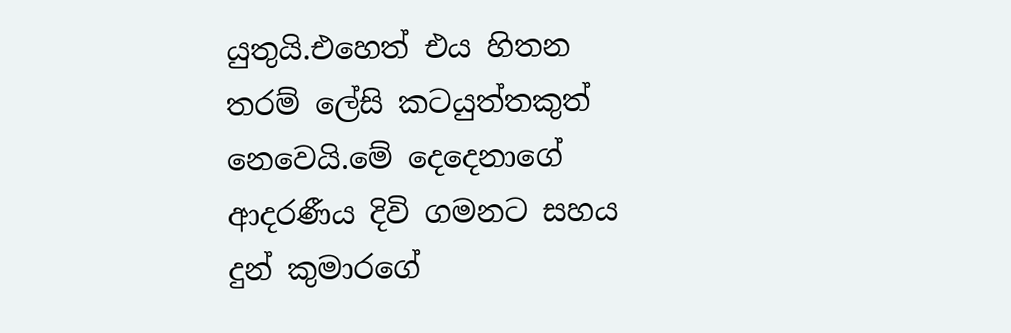යුතුයි.එහෙත් එය හිතන තරම් ලේසි කටයුත්තකුත් නෙවෙයි.මේ දෙදෙනාගේ ආදරණීය දිවි ගමනට සහය දුන් කුමාරගේ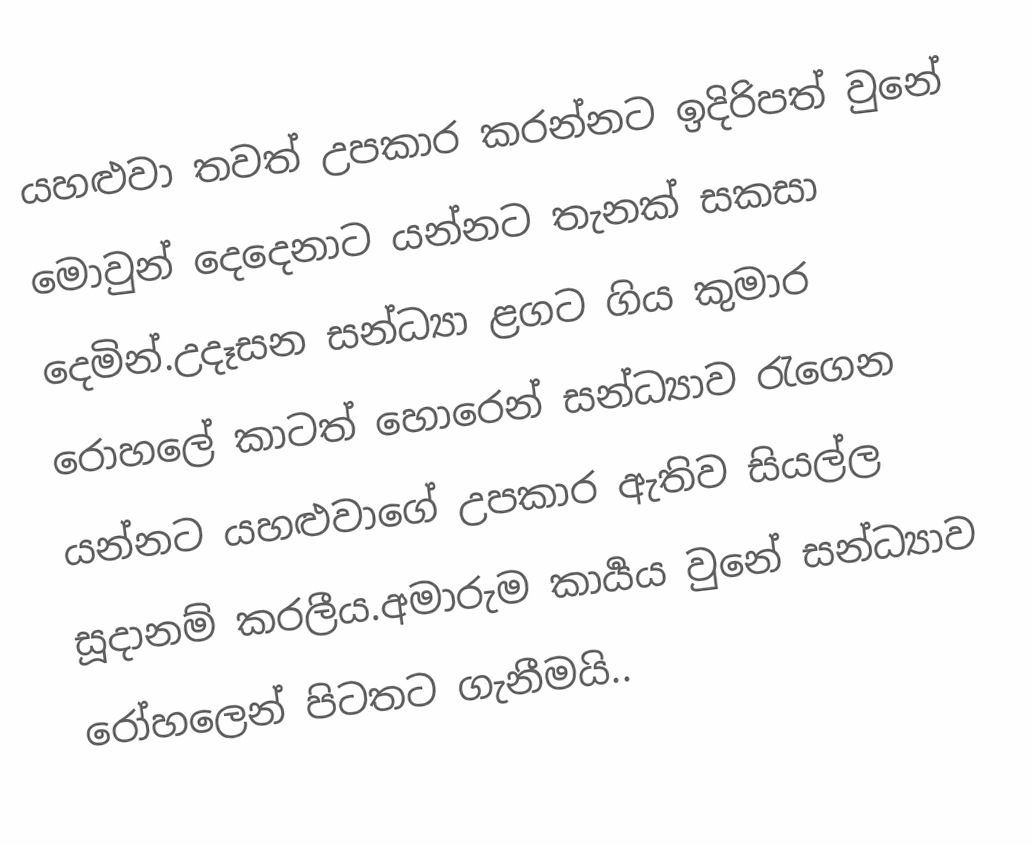යහළුවා තවත් උපකාර කරන්නට ඉදිරිපත් වුනේ මොවුන් දෙදෙනාට යන්නට තැනක් සකසා දෙමින්.උදෑසන සන්ධ්‍යා ළගට ගිය කුමාර රොහලේ කාටත් හොරෙන් සන්ධ්‍යාව රැගෙන යන්නට යහළුවාගේ උපකාර ඇතිව සියල්ල සූදානම් කරලීය.අමාරුම කාර්‍යය වුනේ සන්ධ්‍යාව රෝහලෙන් පිටතට ගැනීමයි..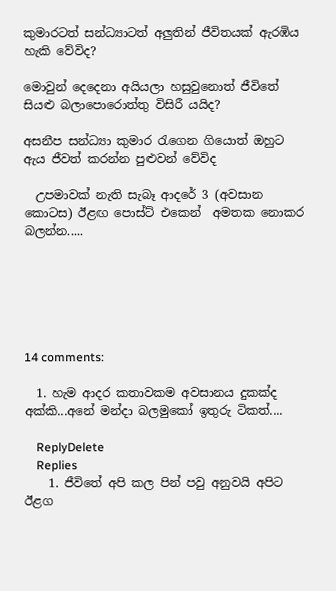කුමාරටත් සන්ධ්‍යාටත් අලුතින් ජීවිතයක් ඇරඹිය හැකි වේවිද?

මොවුන් දෙදෙනා අයියලා හසුවුනොත් ජීවිතේ සියළු බලාපොරොත්තු විසිරී යයිද?

අසනීප සන්ධ්‍යා කුමාර රැගෙන ගියොත් ඔහුට ඇය ජීවත් කරන්න පුළුවන් වේවිද

  උපමාවක් නැති සැබෑ ආදරේ 3 (අවසාන කොටස) ඊළඟ පොස්ට් එකෙන්  අමතක නොකර බලන්න.....






14 comments:

  1. හැම ආදර කතාවකම අවසානය දුකක්ද අක්කි...අනේ මන්දා බලමුකෝ ඉතුරු ටිකත්....

    ReplyDelete
    Replies
    1. ජීවිතේ අපි කල පින් පවු අනුවයි අපිට ඊළග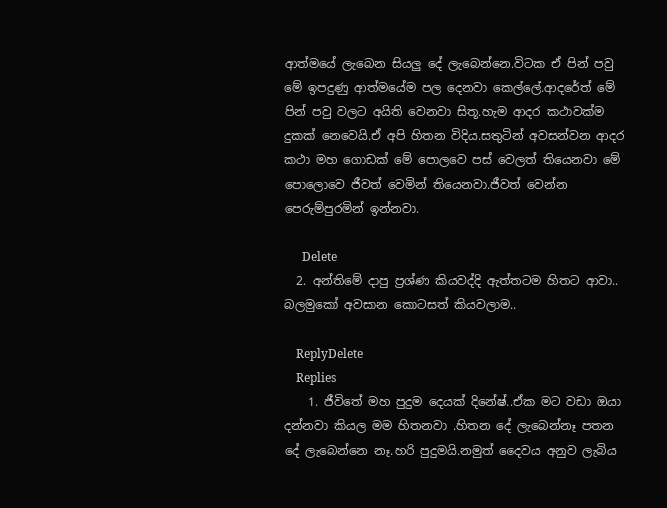ආත්මයේ ලැබෙන සියලු දේ ලැබෙන්නෙ.විටක ඒ පින් පවු මේ ඉපදුණු ආත්මයේම පල දෙනවා කෙල්ලේ.ආදරේත් මේ පින් පවු වලට අයිති වෙනවා සිතූ.හැම ආදර කථාවක්ම දුකක් නෙවෙයි.ඒ අපි හිතන විදිය.සතුටින් අවසන්වන ආදර කථා මහ ගොඩක් මේ පොලවෙ පස් වෙලත් තියෙනවා මේ පොලොවෙ ජීවත් වෙමින් තියෙනවා.ජීවත් වෙන්න පෙරුම්පුරමින් ඉන්නවා.

      Delete
  2. අන්තිමේ දාපු ප්‍රශ්ණ කියවද්දි ඇත්තටම හිතට ආවා.. බලමුකෝ අවසාන කොටසත් කියවලාම..

    ReplyDelete
    Replies
    1. ජීවිතේ මහ පුදුම දෙයක් දිනේෂ්..ඒක මට වඩා ඔයා දන්නවා කියල මම හිතනවා .හිතන දේ ලැබෙන්නෑ පතන දේ ලැබෙන්නෙ නෑ.හරි පුදුමයි.නමුත් දෛවය අනුව ලැබිය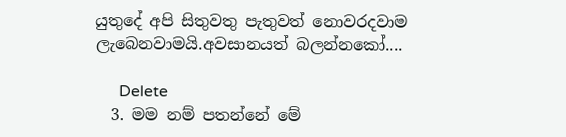යුතුදේ අපි සිතුවතු පැතුවත් නොවරදවාම ලැබෙනවාමයි.අවසානයත් බලන්නකෝ....

      Delete
  3. මම නම් පතන්නේ මේ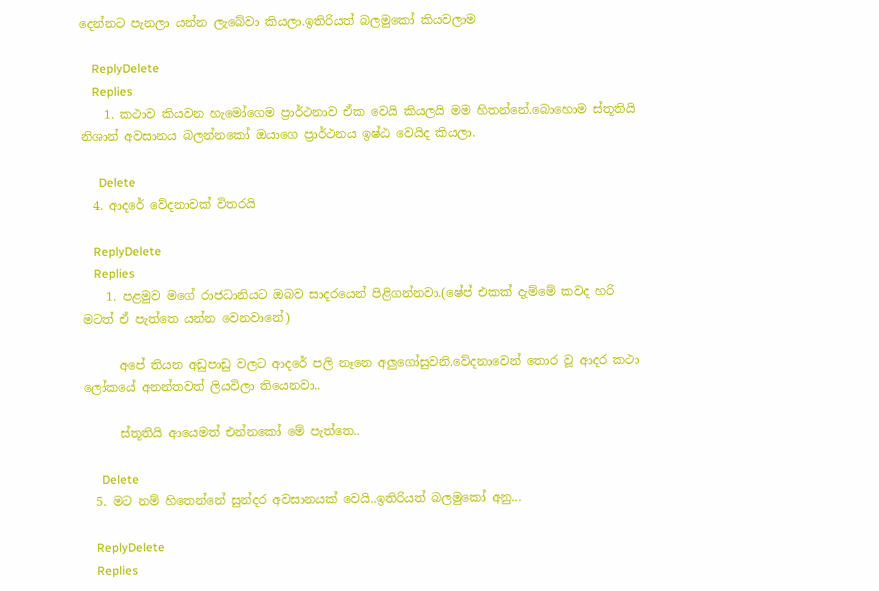දෙන්නට පැනලා යන්න ලැබේවා කියලා.ඉතිරියත් බලමුකෝ කියවලාම

    ReplyDelete
    Replies
    1. කථාව කියවන හැමෝගෙම ප්‍රාර්ථනාව ඒක වෙයි කියලයි මම හිතන්නේ.බොහොම ස්තූතියි නිශාන් අවසානය ‍බලන්නකෝ ඔයාගෙ ප්‍රාර්ථනය ඉෂ්ඨ වෙයිද කියලා.

      Delete
  4. ආදරේ වේදනාවක් විතරයි

    ReplyDelete
    Replies
    1. පළමුව මගේ රාජධානියට ඔබව සාදරයෙන් පිළිගන්නවා.(ෂේප් එකක් දැම්මේ කවද හරි මටත් ඒ පැත්තෙ යන්න වෙනවානේ)

      අපේ තියන අඩුපාඩු වලට ආදරේ පලි නෑනෙ අලුගෝසුවනි.වේදනාවෙන් තොර වූ ආදර කථා ලෝකයේ අනන්තවත් ලියවිලා තියෙනවා..

      ස්තූතියි ආයෙමත් එන්නකෝ මේ පැත්තෙ..

      Delete
  5. මට නම් හිතෙන්නේ සුන්දර අවසානයක් වෙයි..ඉතිරියත් බලමුකෝ අනු...

    ReplyDelete
    Replies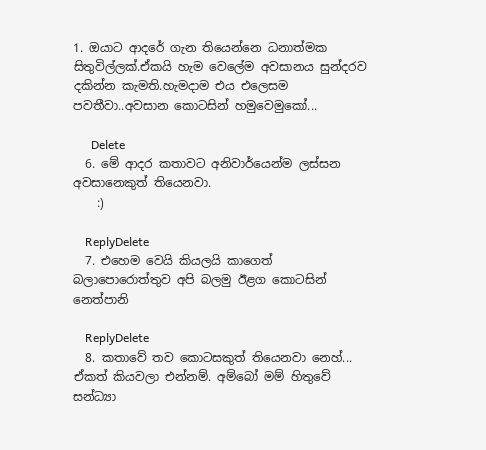1. ඔයාට ආදරේ ගැන තියෙන්නෙ ධනාත්මක සිතුවිල්ලක්.ඒකයි හැම වෙලේම අවසානය සුන්දරව දකින්න කැමති.හැමදාම එය එලෙසම පවතීවා..අවසාන කොටසින් හමුවෙමුකෝ...

      Delete
  6. මේ ආදර කතාවට අනිවාර්යෙන්ම ලස්සන අවසානෙකුත් තියෙනවා.
    :)

    ReplyDelete
  7. එහෙම වෙයි කියලයි කාගෙත් බලාපොරොත්තුව අපි බලමු ඊළග කොටසින් නෙත්පානි

    ReplyDelete
  8. කතාවේ තව කොටසකුත් තියෙනවා නෙහ්... ඒකත් කියවලා එන්නම්. අම්බෝ මම් හිතුවේ සන්ධ්‍යා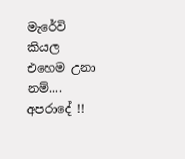මැරේවි කියල එහෙම උනා නම්.... අපරාදේ !!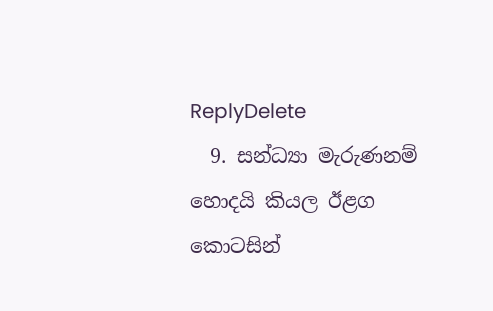ReplyDelete
  9. සන්ධ්‍යා මැරුණනම් හොදයි කියල ඊළග කොටසින්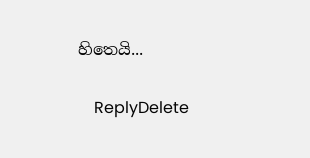හිතෙයි...

    ReplyDelete